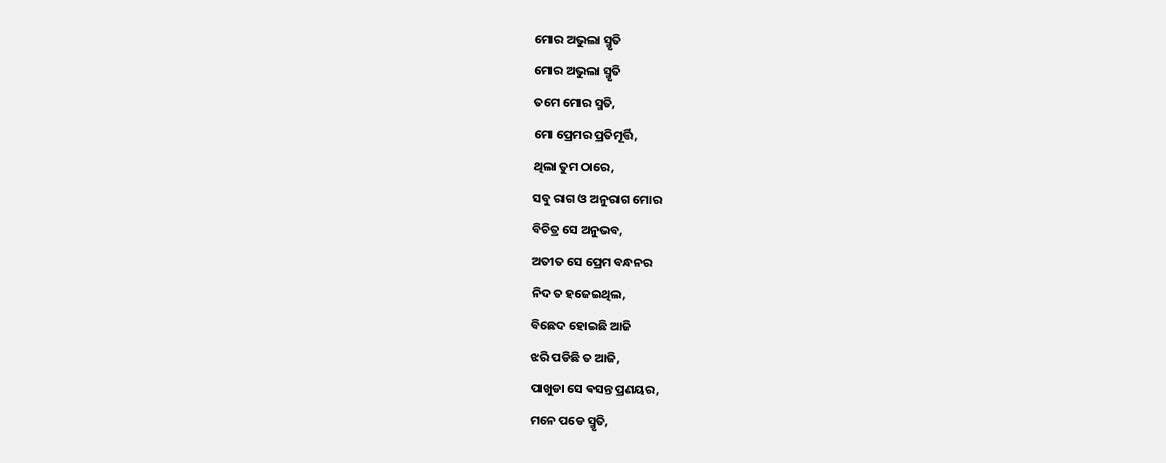ମୋର ଅଭୁଲା ସ୍ମୃତି
ମୋର ଅଭୁଲା ସ୍ମୃତି
ତମେ ମୋର ସ୍ମତି,
ମୋ ପ୍ରେମର ପ୍ରତିମୂର୍ତ୍ତି,
ଥିଲା ତୁମ ଠାରେ,
ସବୁ ରାଗ ଓ ଅନୁରାଗ ମୋର
ବିଚିତ୍ର ସେ ଅନୁଭବ,
ଅତୀତ ସେ ପ୍ରେମ ବନ୍ଧନର
ନିଦ ତ ହଜେଇଥିଲ,
ବିଛେଦ ହୋଇଛି ଆଜି
ଝରି ପଡିଛି ତ ଆଜି,
ପାଖୁଡା ସେ ଵସନ୍ତ ପ୍ରଣୟର,
ମନେ ପଡେ ସ୍ମୃତି,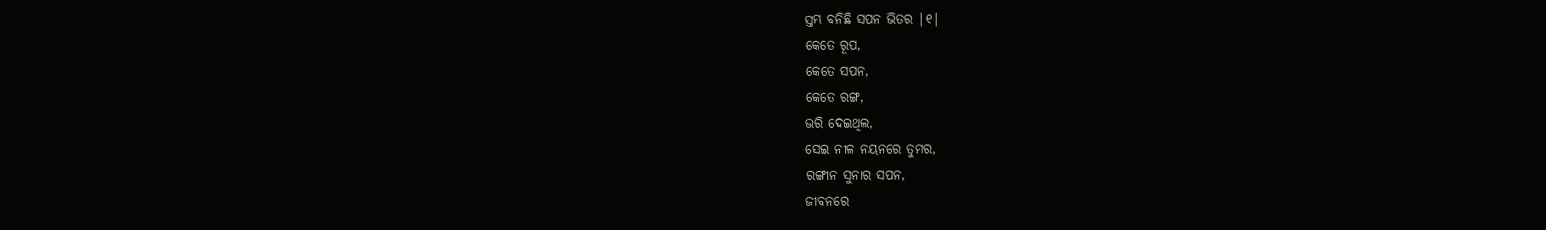ସ୍ତମ୍ଭ ବନିଛି ସପନ ଭିତର |୧|
କେତେ ରୂପ,
କେତେ ସପନ,
କେତେ ରଙ୍ଗ,
ଭରି ଦେଇଥିଲ,
ସେଇ ନୀଳ ନୟନରେ ତୁମର,
ରଙ୍ଗୀନ ସୁନାର ସପନ,
ଜୀବନରେ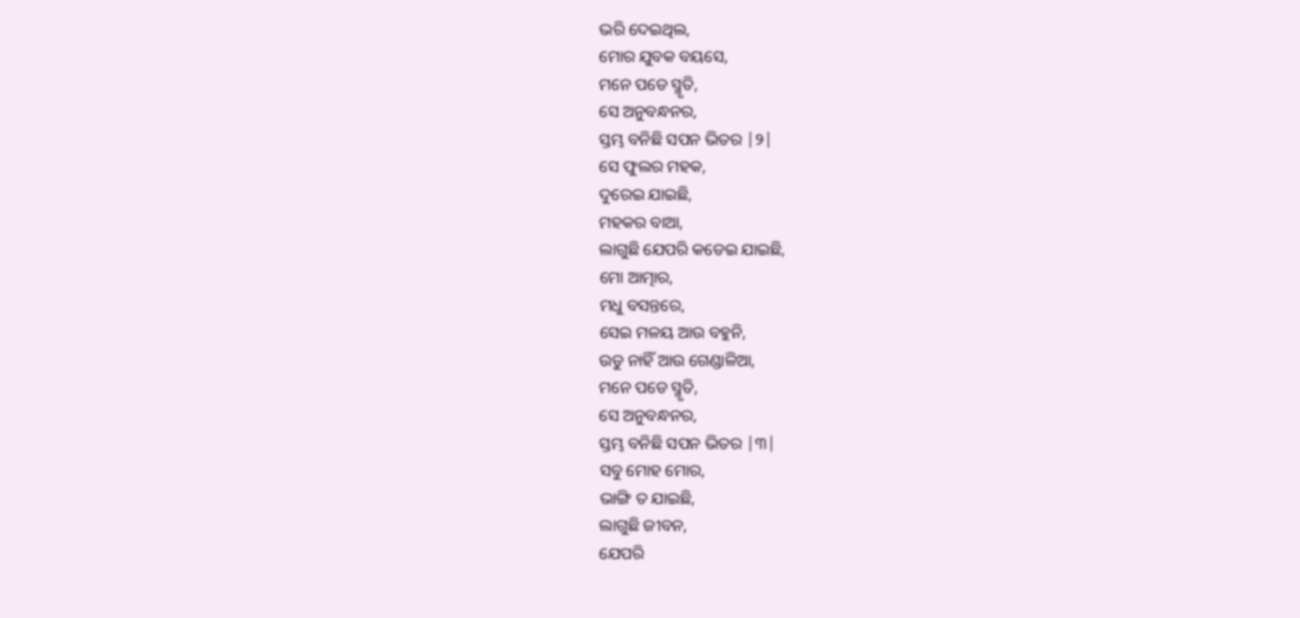ଭରି ଦେଇଥିଲ,
ମୋର ଯୁବକ ବୟସେ,
ମନେ ପଡେ ସ୍ମୃତି,
ସେ ଅନୁବନ୍ଧନର,
ସ୍ତମ୍ଭ ବନିଛି ସପନ ଭିତର |୨|
ସେ ଫୁଲର ମହକ,
ଦୁରେଇ ଯାଇଛି,
ମହକର ବାଆ,
ଲାଗୁଛି ଯେପରି କଡେଇ ଯାଇଛି,
ମୋ ଆତ୍ମାର,
ମଧୁ ବସନ୍ତରେ,
ସେଇ ମଳୟ ଆଉ ବହୁନି,
ଉଡୁ ନାହିଁ ଆଉ ଗେଣ୍ଡାଳିଆ,
ମନେ ପଡେ ସ୍ମୃତି,
ସେ ଅନୁବନ୍ଧନର,
ସ୍ତମ୍ଭ ବନିଛି ସପନ ଭିତର |୩|
ସବୁ ମୋହ ମୋର,
ଭାଙ୍ଗି ତ ଯାଇଛି,
ଲାଗୁଛି ଜୀବନ,
ଯେପରି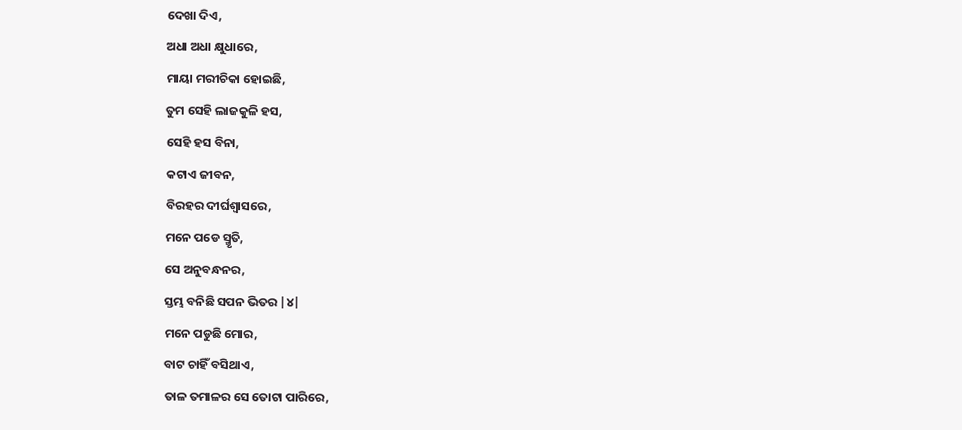ଦେଖା ଦିଏ,
ଅଧା ଅଧା କ୍ଷୁଧାରେ,
ମାୟା ମରୀଚିକା ହୋଇଛି,
ତୁମ ସେହି ଲାଜକୁଳି ହସ,
ସେହି ହସ ବିନା,
କଟାଏ ଜୀବନ,
ବିରହର ଦୀର୍ଘଶ୍ଵାସରେ,
ମନେ ପଡେ ସ୍ମୃତି,
ସେ ଅନୁବନ୍ଧନର,
ସ୍ତମ୍ଭ ବନିଛି ସପନ ଭିତର |୪|
ମନେ ପଡୁଛି ମୋର,
ବାଟ ଚାହିଁ ବସିଥାଏ,
ତାଳ ତମାଳର ସେ ତୋଟା ପାରିରେ,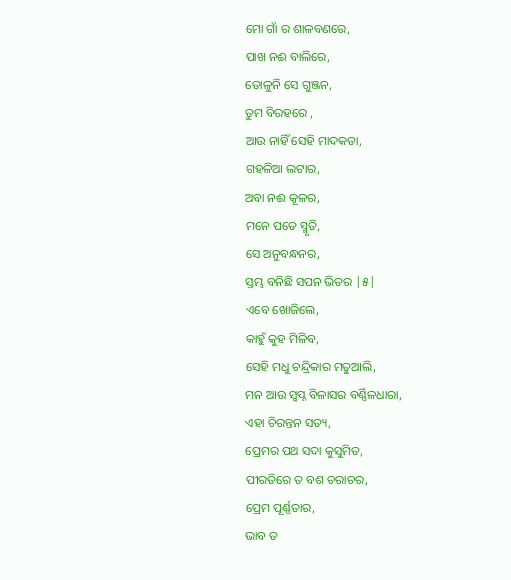ମୋ ଗାଁ ର ଶାଳବଣରେ,
ପାଖ ନଈ ବାଲିରେ,
ତୋଳୁନି ସେ ଗୁଞ୍ଜନ,
ତୁମ ବିରହରେ ,
ଆଉ ନାହିଁ ସେହି ମାଦକତା,
ଗହଳିଆ ଲଟାର,
ଅବା ନଈ କୂଳର,
ମନେ ପଡେ ସ୍ମୃତି,
ସେ ଅନୁବନ୍ଧନର,
ସ୍ତମ୍ଭ ବନିଛି ସପନ ଭିତର |୫|
ଏବେ ଖୋଜିଲେ,
କାହୁଁ କୁହ ମିଳିବ,
ସେହି ମଧୁ ଚନ୍ଦ୍ରିକାର ମତୁଆଲି,
ମନ ଆଉ ସ୍ବପ୍ନ ବିଳାସର ବର୍ଣ୍ଣିଳଧାରା,
ଏହା ଚିରନ୍ତନ ସତ୍ୟ,
ପ୍ରେମର ପଥ ସଦା କୁସୁମିତ,
ପୀରତିରେ ତ ବଶ ଚରାଚର,
ପ୍ରେମ ପୂର୍ଣ୍ଣତାର,
ଭାବ ତ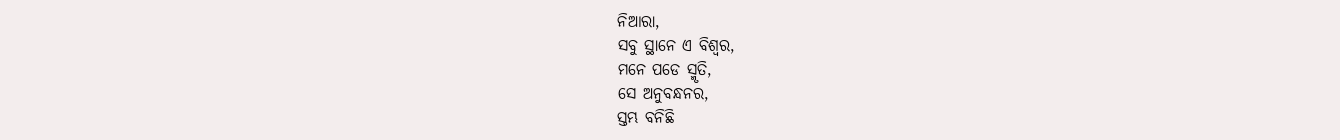ନିଆରା,
ସବୁ ସ୍ଥାନେ ଏ ବିଶ୍ୱର,
ମନେ ପଡେ ସ୍ମୃତି,
ସେ ଅନୁବନ୍ଧନର,
ସ୍ତମ୍ଭ ବନିଛି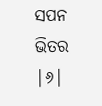ସପନ ଭିତର |୬|